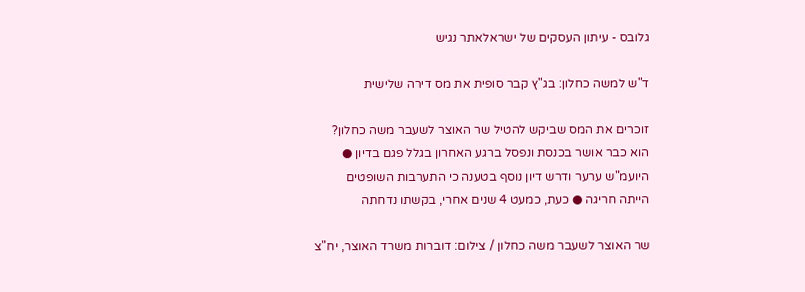גלובס - עיתון העסקים של ישראלאתר נגיש

ד"ש למשה כחלון: בג"ץ קבר סופית את מס דירה שלישית

זוכרים את המס שביקש להטיל שר האוצר לשעבר משה כחלון? הוא כבר אושר בכנסת ונפסל ברגע האחרון בגלל פגם בדיון ● היועמ"ש ערער ודרש דיון נוסף בטענה כי התערבות השופטים הייתה חריגה ● כעת, כמעט 4 שנים אחרי, בקשתו נדחתה

שר האוצר לשעבר משה כחלון / צילום: דוברות משרד האוצר, יח"צ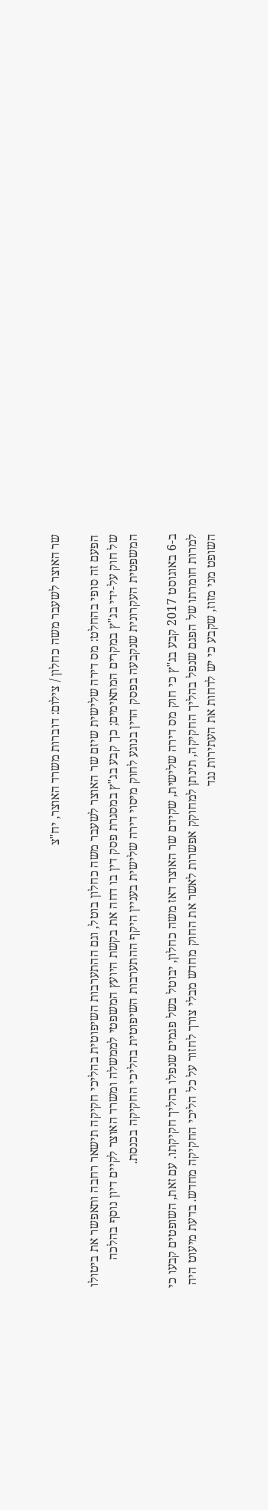שר האוצר לשעבר משה כחלון / צילום: דוברות משרד האוצר, יח"צ

הפעם זה סופי בהחלט: מס דירה שלישית שיזם שר האוצר לשעבר משה כחלון בוטל, וגם ההתערבות השיפוטית בהליכי חקיקה תישאר רחבה ותאפשר את ביטולו של חוק על-ידי בג"ץ במקרים המתאימים; כך קבע בג"ץ במסגרת פסק דין בו דחה את בקשת היועץ המשפטי לממשלה ומשרד האוצר לקיים דיון נוסף בהלכה המשפטית העקרונית שנקבעה בפסק הדין בנוגע לחוק מיסוי דירה שלישית בעניין היקף ההתערבות השיפוטית בהליכי החקיקה בכנסת.

ב-6 באוגוסט 2017 קבע בג"ץ כי חוק מס דירה שלישית, שקידם שר האוצר דאז משה כחלון, יבוטל בשל פגמים שנפלו בהליך חקיקתו. עם זאת, השופטים קבעו כי למרות חומרתו של הפגם שנפל בהליך החקיקה, תינתן למחוקק אפשרות לאשר את החוק מחדש מבלי צורך לחזור על כל הליכי החקיקה מחדש. בדעת מיעוט היה השופט מני מזוז, שקבע כי יש לדחות את העתירות נגד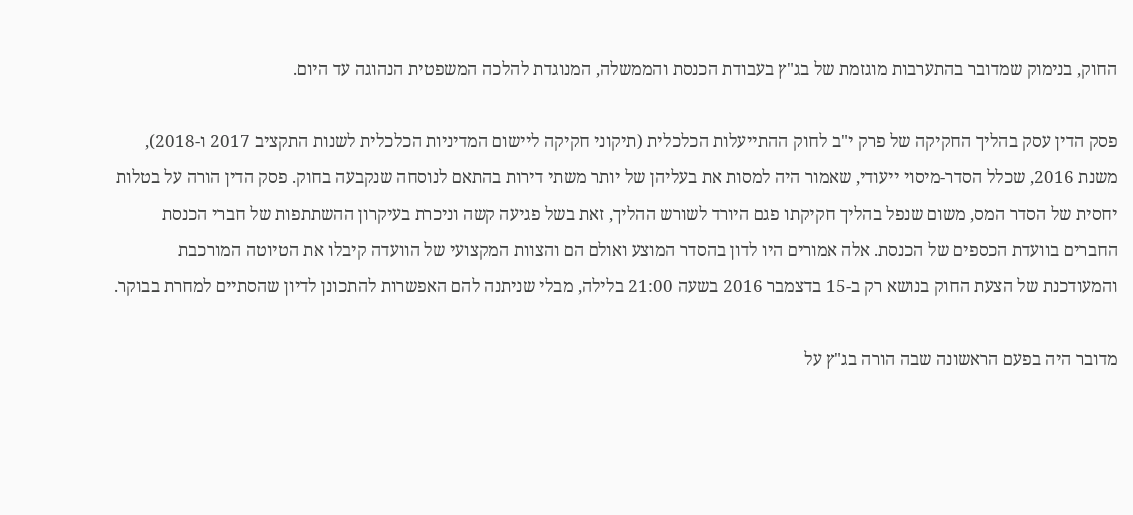החוק, בנימוק שמדובר בהתערבות מוגזמת של בג"ץ בעבודת הכנסת והממשלה, המנוגדת להלכה המשפטית הנהוגה עד היום.

פסק הדין עסק בהליך החקיקה של פרק י"ב לחוק ההתייעלות הכלכלית (תיקוני חקיקה ליישום המדיניות הכלכלית לשנות התקציב 2017 ו-2018), משנת 2016, שכלל הסדר-מיסוי ייעודי, שאמור היה למסות את בעליהן של יותר משתי דירות בהתאם לנוסחה שנקבעה בחוק. פסק הדין הורה על בטלות יחסית של הסדר המס, משום שנפל בהליך חקיקתו פגם היורד לשורש ההליך, זאת בשל פגיעה קשה וניכרת בעיקרון ההשתתפות של חברי הכנסת החברים בוועדת הכספים של הכנסת. אלה אמורים היו לדון בהסדר המוצע ואולם הם והצוות המקצועי של הוועדה קיבלו את הטיוטה המורכבת והמעודכנת של הצעת החוק בנושא רק ב-15 בדצמבר 2016 בשעה 21:00 בלילה, מבלי שניתנה להם האפשרות להתכונן לדיון שהסתיים למחרת בבוקר.

מדובר היה בפעם הראשונה שבה הורה בג"ץ על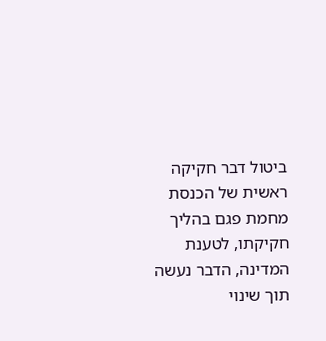ביטול דבר חקיקה ראשית של הכנסת מחמת פגם בהליך חקיקתו, לטענת המדינה, הדבר נעשה תוך שינוי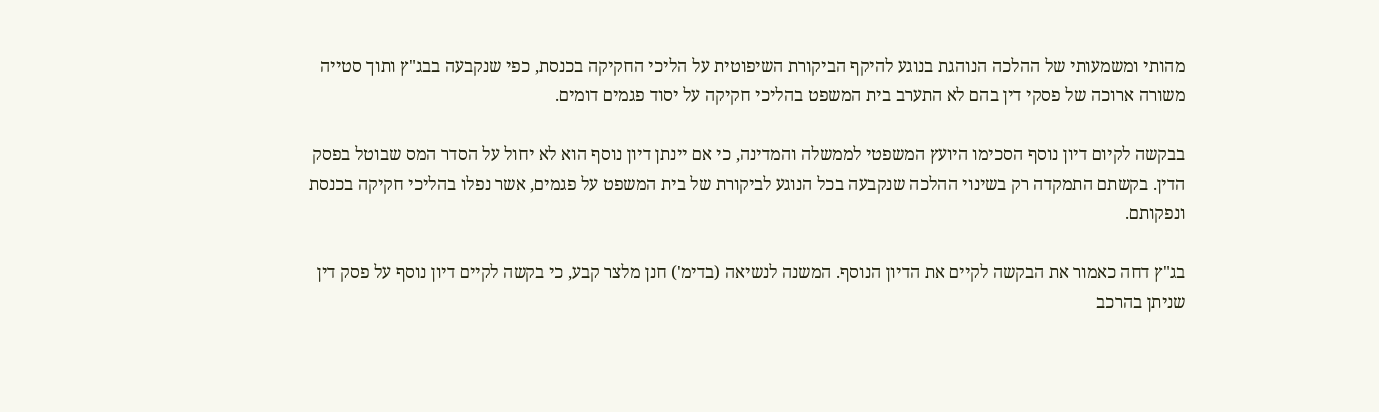מהותי ומשמעותי של ההלכה הנוהגת בנוגע להיקף הביקורת השיפוטית על הליכי החקיקה בכנסת, כפי שנקבעה בבג"ץ ותוך סטייה משורה ארוכה של פסקי דין בהם לא התערב בית המשפט בהליכי חקיקה על יסוד פגמים דומים.

בבקשה לקיום דיון נוסף הסכימו היועץ המשפטי לממשלה והמדינה, כי אם יינתן דיון נוסף הוא לא יחול על הסדר המס שבוטל בפסק הדין. בקשתם התמקדה רק בשינוי ההלכה שנקבעה בכל הנוגע לביקורת של בית המשפט על פגמים, אשר נפלו בהליכי חקיקה בכנסת ונפקותם.

בג"ץ דחה כאמור את הבקשה לקיים את הדיון הנוסף. המשנה לנשיאה (בדימ') חנן מלצר קבע, כי בקשה לקיים דיון נוסף על פסק דין שניתן בהרכב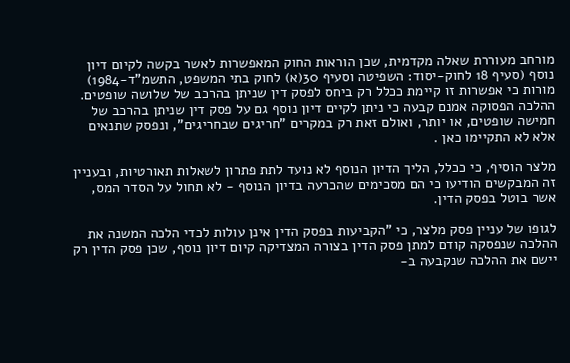מורחב מעוררת שאלה מקדמית, שכן הוראות החוק המאפשרות לאשר בקשה לקיום דיון נוסף (סעיף 18 לחוק-יסוד: השפיטה וסעיף 30(א) לחוק בתי המשפט, התשמ"ד-1984) מורות כי אפשרות זו קיימת ככלל רק ביחס לפסק דין שניתן בהרכב של שלושה שופטים. ההלכה הפסוקה אמנם קבעה כי ניתן לקיים דיון נוסף גם על פסק דין שניתן בהרכב של חמישה שופטים, או יותר, ואולם זאת רק במקרים "חריגים שבחריגים", ונפסק שתנאים אלא לא התקיימו כאן .

מלצר הוסיף, כי ככלל, הליך הדיון הנוסף לא נועד לתת פתרון לשאלות תאורטיות, ובעניין זה המבקשים הודיעו כי הם מסכימים שהכרעה בדיון הנוסף - לא תחול על הסדר המס, אשר בוטל בפסק הדין.

לגופו של עניין פסק מלצר, כי "הקביעות בפסק הדין אינן עולות לכדי הלכה המשנה את ההלכה שנפסקה קודם למתן פסק הדין בצורה המצדיקה קיום דיון נוסף, שכן פסק הדין רק יישם את ההלכה שנקבעה ב-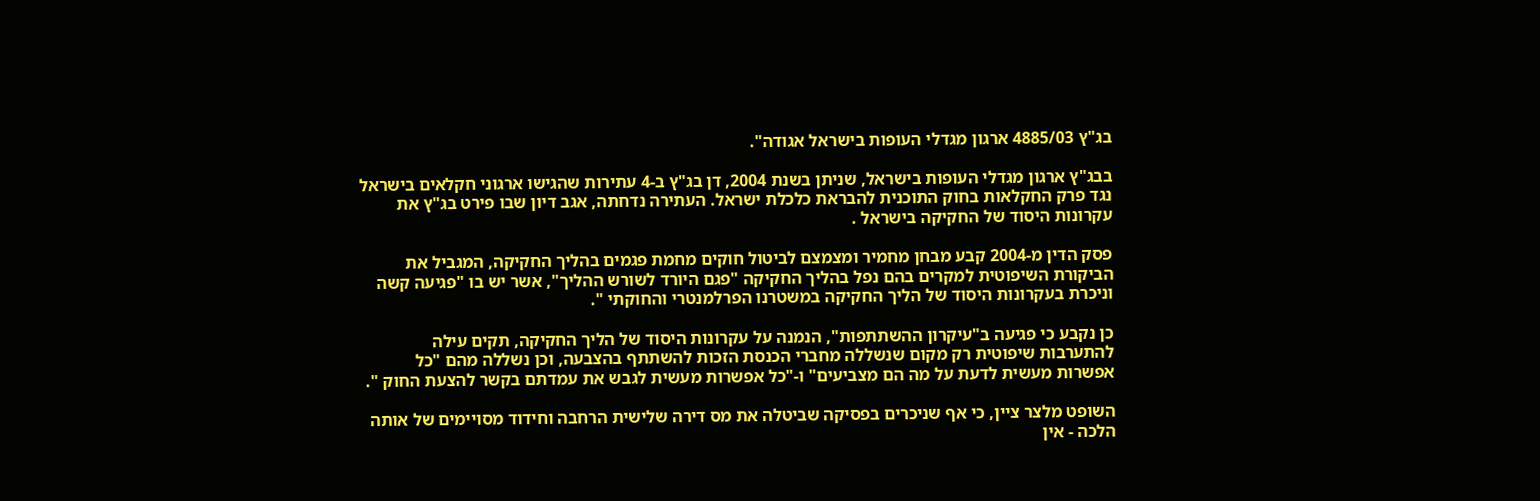בג"ץ 4885/03 ארגון מגדלי העופות בישראל אגודה".

בבג"ץ ארגון מגדלי העופות בישראל, שניתן בשנת 2004, דן בג"ץ ב-4 עתירות שהגישו ארגוני חקלאים בישראל נגד פרק החקלאות בחוק התוכנית להבראת כלכלת ישראל. העתירה נדחתה, אגב דיון שבו פירט בג"ץ את עקרונות היסוד של החקיקה בישראל .

פסק הדין מ-2004 קבע מבחן מחמיר ומצמצם לביטול חוקים מחמת פגמים בהליך החקיקה, המגביל את הביקורת השיפוטית למקרים בהם נפל בהליך החקיקה "פגם היורד לשורש ההליך", אשר יש בו "פגיעה קשה וניכרת בעקרונות היסוד של הליך החקיקה במשטרנו הפרלמנטרי והחוקתי ".

כן נקבע כי פגיעה ב"עיקרון ההשתתפות", הנמנה על עקרונות היסוד של הליך החקיקה, תקים עילה להתערבות שיפוטית רק מקום שנשללה מחברי הכנסת הזכות להשתתף בהצבעה, וכן נשללה מהם "כל אפשרות מעשית לדעת על מה הם מצביעים" ו-"כל אפשרות מעשית לגבש את עמדתם בקשר להצעת החוק ".

השופט מלצר ציין, כי אף שניכרים בפסיקה שביטלה את מס דירה שלישית הרחבה וחידוד מסויימים של אותה הלכה - אין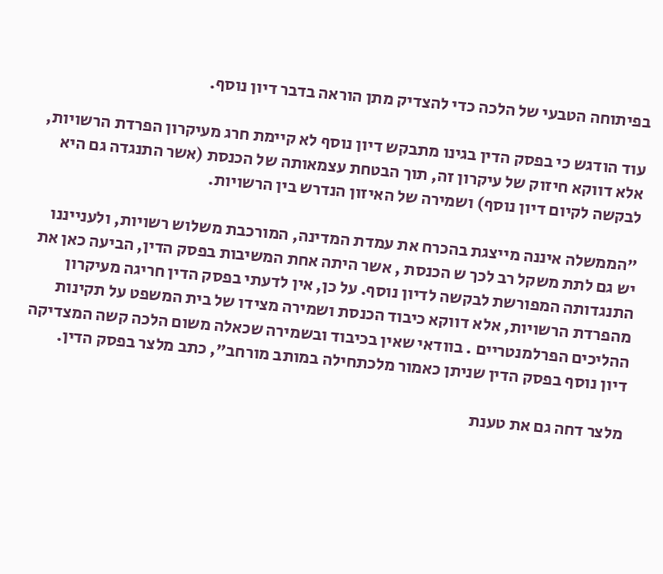בפיתוחה הטבעי של הלכה כדי להצדיק מתן הוראה בדבר דיון נוסף.

עוד הודגש כי בפסק הדין בגינו מתבקש דיון נוסף לא קיימת חרג מעיקרון הפרדת הרשויות, אלא דווקא חיזוק של עיקרון זה, תוך הבטחת עצמאותה של הכנסת (אשר התנגדה גם היא לבקשה לקיום דיון נוסף) ושמירה של האיזון הנדרש בין הרשויות.

"הממשלה איננה מייצגת בהכרח את עמדת המדינה, המורכבת משלוש רשויות, ולענייננו יש גם לתת משקל רב לכך ש הכנסת , אשר היתה אחת המשיבות בפסק הדין, הביעה כאן את התנגדותה המפורשת לבקשה לדיון נוסף. על כן, אין לדעתי בפסק הדין חריגה מעיקרון מהפרדת הרשויות, אלא דווקא כיבוד הכנסת ושמירה מצידו של בית המשפט על תקינות ההליכים הפרלמנטריים . בוודאי שאין בכיבוד ובשמירה שכאלה משום הלכה קשה המצדיקה דיון נוסף בפסק הדין שניתן כאמור מלכתחילה במותב מורחב", כתב מלצר בפסק הדין.

מלצר דחה גם את טענת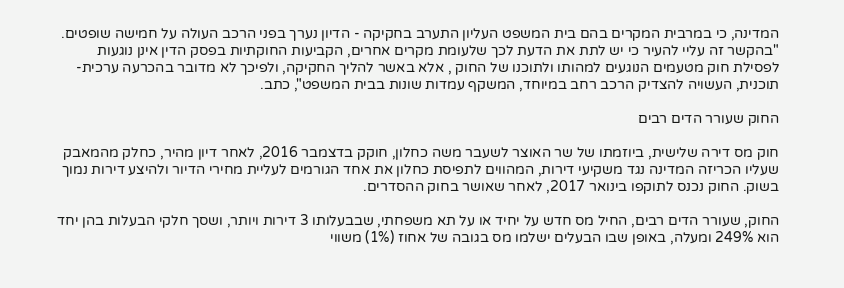המדינה, כי במרבית המקרים בהם בית המשפט העליון התערב בחקיקה - הדיון נערך בפני הרכב העולה על חמישה שופטים. "בהקשר זה עליי להעיר כי יש לתת את הדעת לכך שלעומת מקרים אחרים, הקביעות החוקתיות בפסק הדין אינן נוגעות לפסילת חוק מטעמים הנוגעים למהותו ולתוכנו של החוק , אלא באשר להליך החקיקה, ולפיכך לא מדובר בהכרעה ערכית-תוכנית, העשויה להצדיק הרכב רחב במיוחד, המשקף עמדות שונות בבית המשפט", כתב.

החוק שעורר הדים רבים

חוק מס דירה שלישית, ביוזמתו של שר האוצר לשעבר משה כחלון, חוקק בדצמבר 2016, לאחר דיון מהיר, כחלק מהמאבק שעליו הכריזה המדינה נגד משקיעי דירות, המהווים לתפיסת כחלון את אחד הגורמים לעליית מחירי הדיור ולהיצע דירות נמוך בשוק. החוק נכנס לתוקפו בינואר 2017, לאחר שאושר בחוק ההסדרים.

החוק, שעורר הדים רבים, החיל מס חדש על יחיד או על תא משפחתי, שבבעלותו 3 דירות ויותר, ושסך חלקי הבעלות בהן יחד הוא 249% ומעלה, באופן שבו הבעלים ישלמו מס בגובה של אחוז (1%) משווי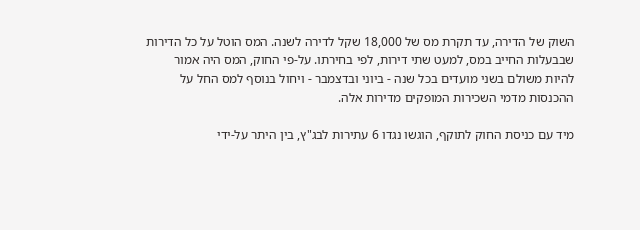השוק של הדירה, עד תקרת מס של 18,000 שקל לדירה לשנה. המס הוטל על כל הדירות שבבעלות החייב במס, למעט שתי דירות, לפי בחירתו. על-פי החוק, המס היה אמור להיות משולם בשני מועדים בכל שנה - ביוני ובדצמבר - ויחול בנוסף למס החל על ההכנסות מדמי השכירות המופקים מדירות אלה.

מיד עם כניסת החוק לתוקף, הוגשו נגדו 6 עתירות לבג"ץ, בין היתר על-ידי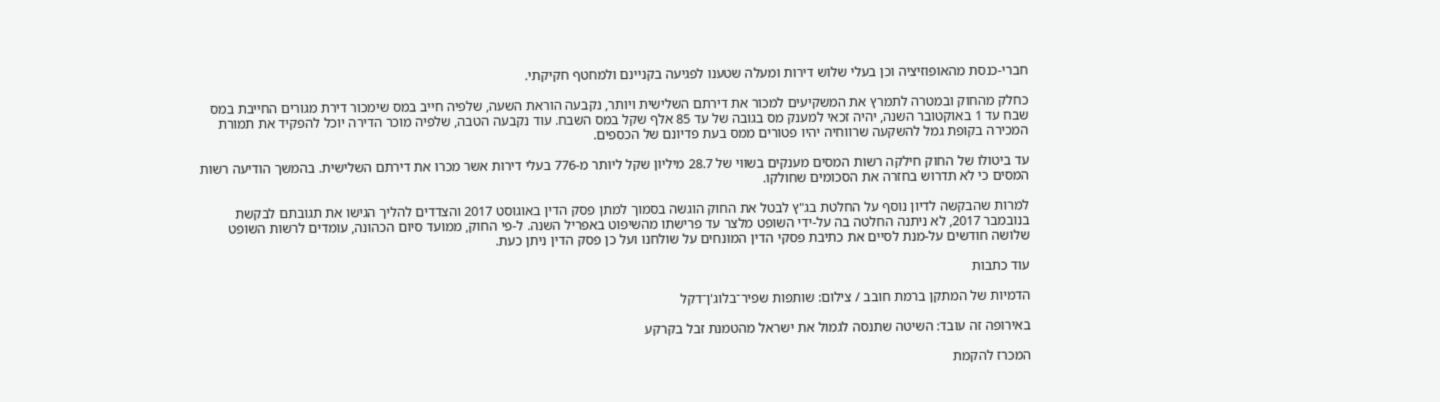חברי-כנסת מהאופוזיציה וכן בעלי שלוש דירות ומעלה שטענו לפגיעה בקניינם ולמחטף חקיקתי.

כחלק מהחוק ובמטרה לתמרץ את המשקיעים למכור את דירתם השלישית ויותר, נקבעה הוראת השעה, שלפיה חייב במס שימכור דירת מגורים החייבת במס שבח עד 1 באוקטובר השנה, יהיה זכאי למענק מס בגובה של עד 85 אלף שקל במס השבח. עוד נקבעה הטבה, שלפיה מוכר הדירה יוכל להפקיד את תמורת המכירה בקופת גמל להשקעה שרווחיה יהיו פטורים ממס בעת פדיונם של הכספים.

עד ביטולו של החוק חילקה רשות המסים מענקים בשווי של 28.7 מיליון שקל ליותר מ-776 בעלי דירות אשר מכרו את דירתם השלישית. בהמשך הודיעה רשות המסים כי לא תדרוש בחזרה את הסכומים שחולקו.

למרות שהבקשה לדיון נוסף על החלטת בג"ץ לבטל את החוק הוגשה בסמוך למתן פסק הדין באוגוסט 2017 והצדדים להליך הגישו את תגובתם לבקשת בנובמבר 2017, לא ניתנה החלטה בה על-ידי השופט מלצר עד פרישתו מהשיפוט באפריל השנה. ל-פי החוק, ממועד סיום הכהונה, עומדים לרשות השופט שלושה חודשים על-מנת לסיים את כתיבת פסקי הדין המונחים על שולחנו ועל כן פסק הדין ניתן כעת.

עוד כתבות

הדמיות של המתקן ברמת חובב / צילום: שותפות שפיר־בלוג'ן־דקל

באירופה זה עובד: השיטה שתנסה לגמול את ישראל מהטמנת זבל בקרקע

המכרז להקמת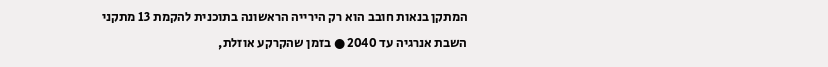המתקן בנאות חובב הוא רק הירייה הראשונה בתוכנית להקמת 13 מתקני השבת אנרגיה עד 2040 ● בזמן שהקרקע אוזלת,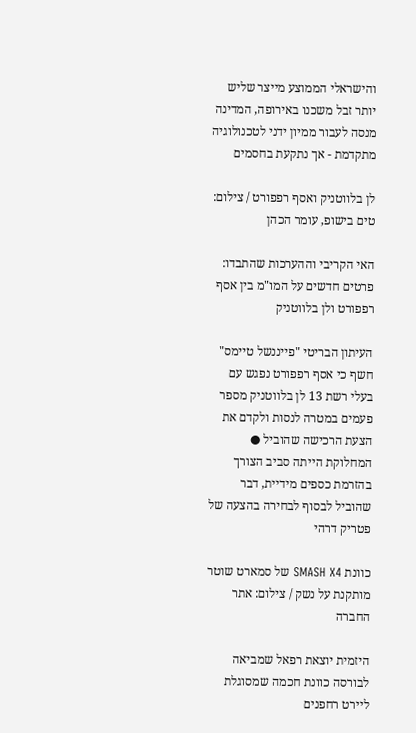והישראלי הממוצע מייצר שליש יותר זבל משכנו באירופה, המדינה מנסה לעבור ממיון ידני לטכנולוגיה מתקדמת - אך נתקעת בחסמים

לן בלווטניק ואסף רפפורט / צילום: טים בישופ, עומר הכהן

האי הקריבי וההערכות שהתבדו: פרטים חדשים על המו"מ בין אסף רפפורט ולן בלווטניק

העיתון הבריטי "פייננשל טיימס" חשף כי אסף רפפורט נפגש עם בעלי רשת 13 לן בלווטניק מספר פעמים במטרה לנסות ולקדם את הצעת הרכישה שהוביל ● המחלוקת הייתה סביב הצורך בהזרמת כספים מידיית, דבר שהוביל לבסוף לבחירה בהצעה של פטריק דרהי

כוונת SMASH X4 של סמארט שוטר מותקנת על נשק / צילום: אתר החברה

היזמית יוצאת רפאל שמביאה לבורסה כוונת חכמה שמסוגלת ליירט רחפנים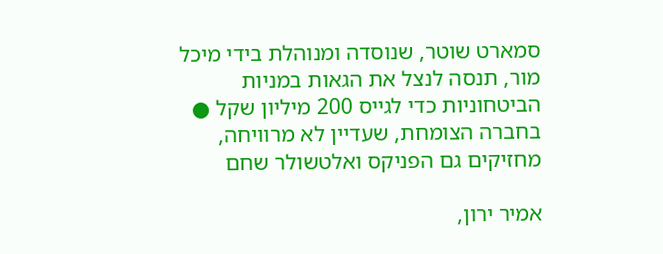סמארט שוטר, שנוסדה ומנוהלת בידי מיכל מור, תנסה לנצל את הגאות במניות הביטחוניות כדי לגייס 200 מיליון שקל ● בחברה הצומחת, שעדיין לא מרוויחה, מחזיקים גם הפניקס ואלטשולר שחם

אמיר ירון,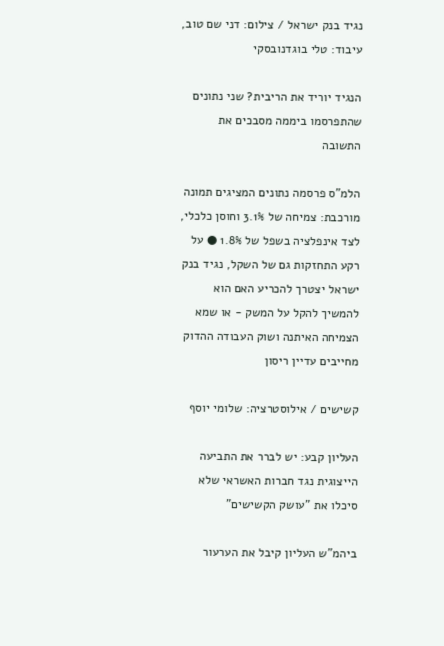נגיד בנק ישראל / צילום: דני שם טוב, עיבוד: טלי בוגדנובסקי

הנגיד יוריד את הריבית? שני נתונים שהתפרסמו ביממה מסבכים את התשובה

הלמ"ס פרסמה נתונים המציגים תמונה מורכבת: צמיחה של 3.1% וחוסן כלכלי, לצד אינפלציה בשפל של 1.8% ● על רקע התחזקות גם של השקל, נגיד בנק ישראל יצטרך להכריע האם הוא להמשיך להקל על המשק - או שמא הצמיחה האיתנה ושוק העבודה ההדוק מחייבים עדיין ריסון

קשישים / אילוסטרציה: שלומי יוסף

העליון קבע: יש לברר את התביעה הייצוגית נגד חברות האשראי שלא סיכלו את "עושק הקשישים"

ביהמ"ש העליון קיבל את הערעור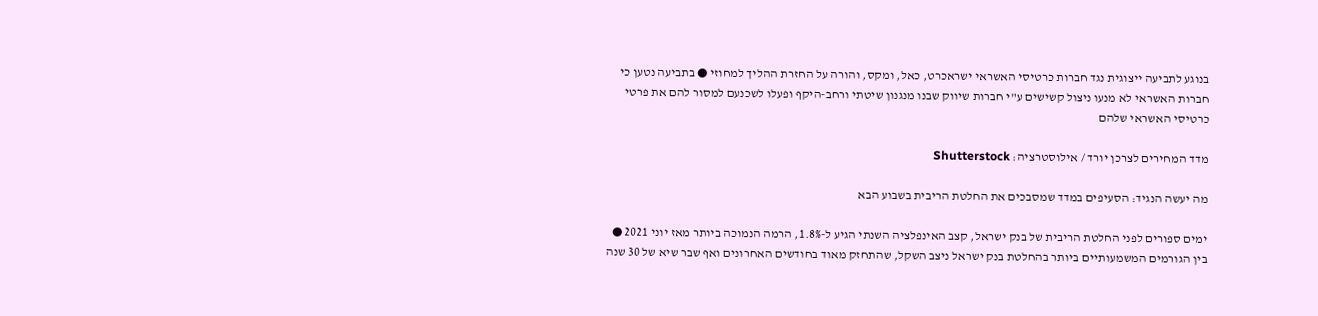בנוגע לתביעה ייצוגית נגד חברות כרטיסי האשראי ישראכרט, כאל, ומקס, והורה על החזרת ההליך למחוזי ● בתביעה נטען כי חברות האשראי לא מנעו ניצול קשישים ע"י חברות שיווק שבנו מנגנון שיטתי ורחב-היקף ופעלו לשכנעם למסור להם את פרטי כרטיסי האשראי שלהם

מדד המחירים לצרכן יורד / אילוסטרציה: Shutterstock

מה יעשה הנגיד: הסעיפים במדד שמסבכים את החלטת הריבית בשבוע הבא

ימים ספורים לפני החלטת הריבית של בנק ישראל, קצב האינפלציה השנתי הגיע ל-1.8%, הרמה הנמוכה ביותר מאז יוני 2021 ● בין הגורמים המשמעותיים ביותר בהחלטת בנק ישראל ניצב השקל, שהתחזק מאוד בחודשים האחרונים ואף שבר שיא של 30 שנה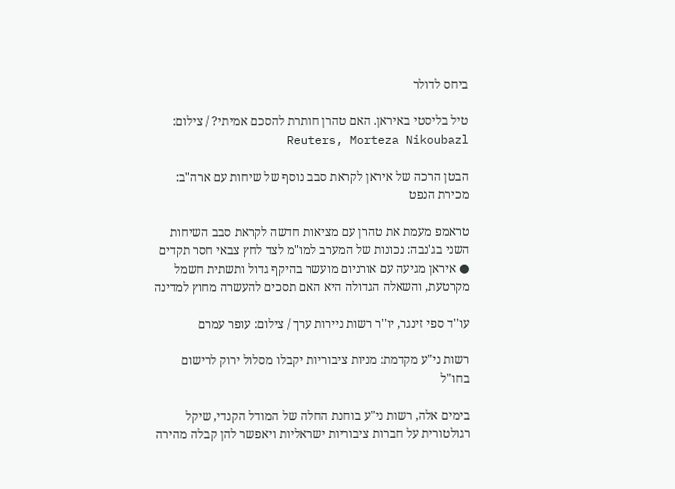ביחס לדולר

טיל בליסטי באיראן. האם טהרן חותרת להסכם אמיתי? / צילום: Reuters, Morteza Nikoubazl

הבטן הרכה של איראן לקראת סבב נוסף של שיחות עם ארה"ב: מכירת הנפט

טראמפ מעמת את טהרן עם מציאות חדשה לקראת סבב השיחות השני בג'נבה: נכונות של המערב למו"מ לצד לחץ צבאי חסר תקדים ● איראן מגיעה עם אורניום מועשר בהיקף גדול ותשתית חשמל מקרטעת, והשאלה הגדולה היא האם תסכים להעשרה מחוץ למדינה

עו''ד ספי זינגר, יו''ר רשות ניירות ערך / צילום: עופר עמרם

רשות ני"ע מקדמת: מניות ציבוריות יקבלו מסלול ירוק לרישום בחו"ל

בימים אלה, רשות ני"ע בוחנת החלה של המודל הקנדי, שיקל רגולטורית על חברות ציבוריות ישראליות ויאפשר להן קבלה מהירה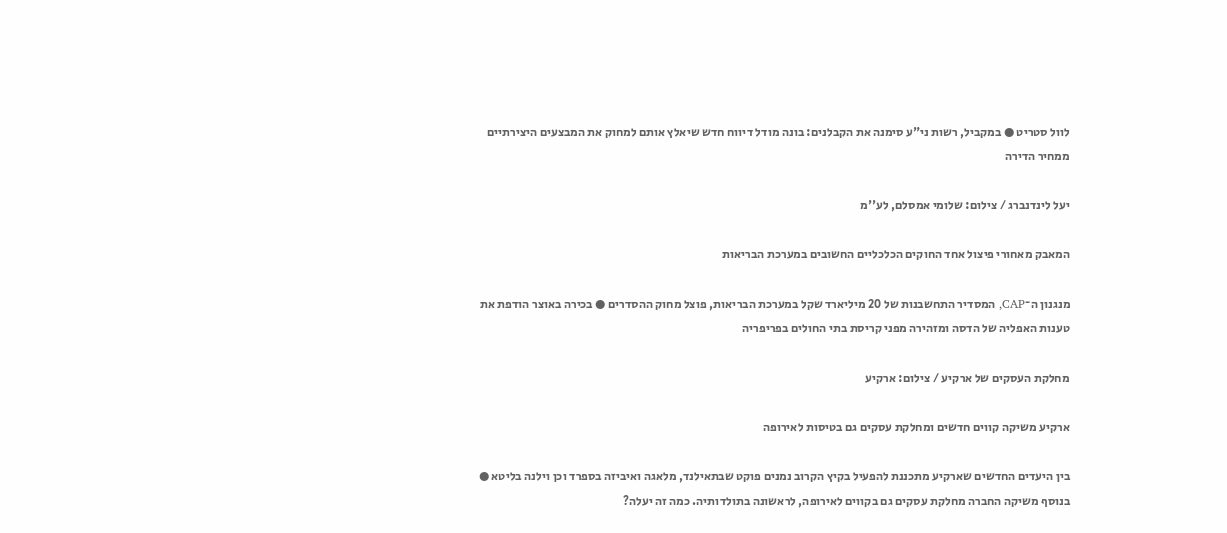לוול סטריט ● במקביל, רשות ני"ע סימנה את הקבלנים: בונה מודל דיווח חדש שיאלץ אותם למחוק את המבצעים היצירתיים ממחיר הדירה

יעל לינדנברג / צילום: שלומי אמסלם, לע''מ

המאבק מאחורי פיצול אחד החוקים הכלכליים החשובים במערכת הבריאות

מנגנון ה־CAP, המסדיר התחשבנות של 20 מיליארד שקל במערכת הבריאות, פוצל מחוק ההסדרים ● בכירה באוצר הודפת את טענות האפליה של הדסה ומזהירה מפני קריסת בתי החולים בפריפריה

מחלקת העסקים של ארקיע / צילום: ארקיע

ארקיע משיקה קווים חדשים ומחלקת עסקים גם בטיסות לאירופה

בין היעדים החדשים שארקיע מתכננת להפעיל בקיץ הקרוב נמנים פוקט שבתאילנד, מלאגה ואיביזה בספרד וכן וילנה בליטא ● בנוסף משיקה החברה מחלקת עסקים גם בקווים לאירופה, לראשונה בתולדותיה. כמה זה יעלה?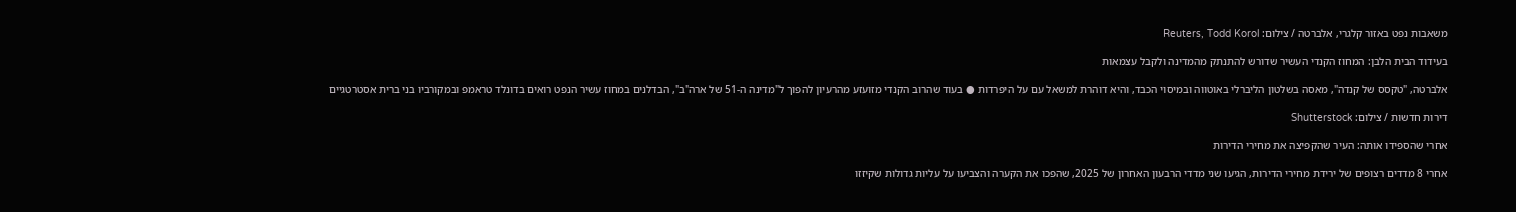משאבות נפט באזור קלגרי, אלברטה / צילום: Reuters, Todd Korol

בעידוד הבית הלבן: המחוז הקנדי העשיר שדורש להתנתק מהמדינה ולקבל עצמאות

אלברטה, "טקסס של קנדה", מאסה בשלטון הליברלי באוטווה ובמיסוי הכבד, והיא דוהרת למשאל עם על היפרדות ● בעוד שהרוב הקנדי מזועזע מהרעיון להפוך ל"מדינה ה-51 של ארה"ב", הבדלנים במחוז עשיר הנפט רואים בדונלד טראמפ ובמקורביו בני ברית אסטרטגיים

דירות חדשות / צילום: Shutterstock

אחרי שהספידו אותה: העיר שהקפיצה את מחירי הדירות

אחרי 8 מדדים רצופים של ירידת מחירי הדירות, הגיעו שני מדדי הרבעון האחרון של 2025, שהפכו את הקערה והצביעו על עליות גדולות שקיזזו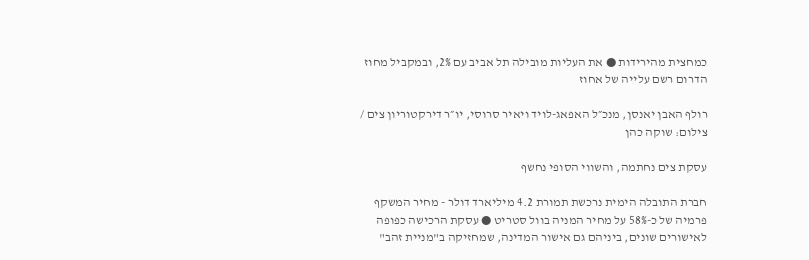כמחצית מהירידות ● את העליות מובילה תל אביב עם 2%, ובמקביל מחוז הדרום רשם עלייה של אחוז

רולף האבן יאנסן, מנכ״ל האפאג-לויד ויאיר סרוסי, יו״ר דירקטוריון צים / צילום: שוקה כהן

עסקת צים נחתמה, והשווי הסופי נחשף

חברת התובלה הימית נרכשת תמורת 4.2 מיליארד דולר - מחיר המשקף פרמיה של כ-58% על מחיר המניה בוול סטריט ● עסקת הרכישה כפופה לאישורים שונים, ביניהם גם אישור המדינה, שמחזיקה ב"מניית זהב"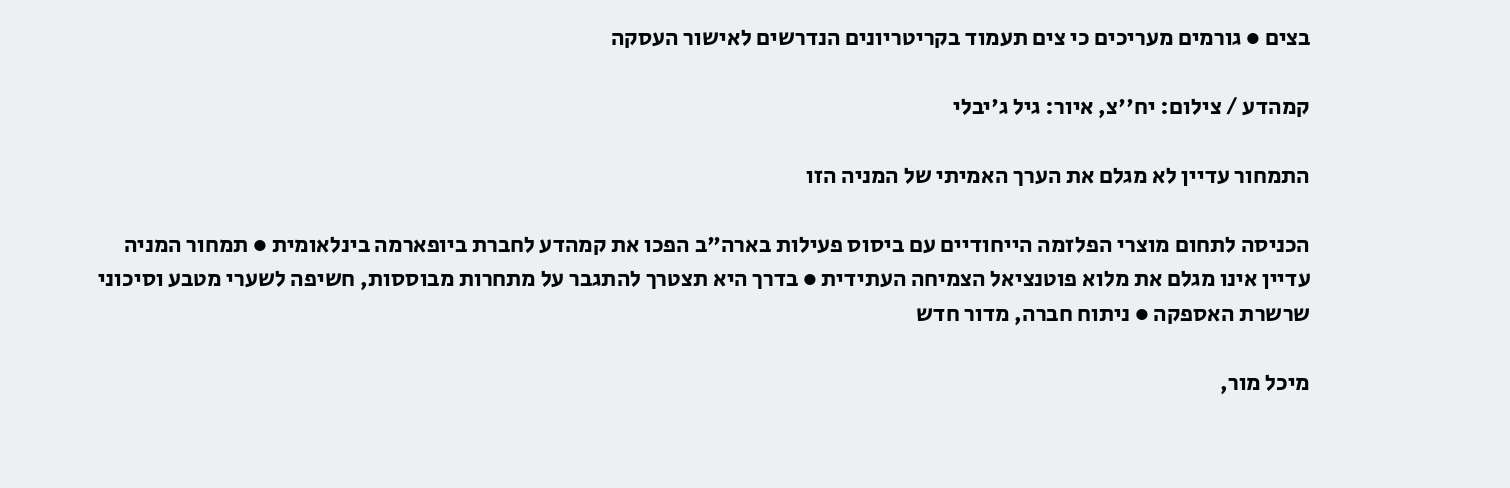בצים ● גורמים מעריכים כי צים תעמוד בקריטריונים הנדרשים לאישור העסקה

קמהדע / צילום: יח''צ, איור: גיל ג'יבלי

התמחור עדיין לא מגלם את הערך האמיתי של המניה הזו

הכניסה לתחום מוצרי הפלזמה הייחודיים עם ביסוס פעילות בארה"ב הפכו את קמהדע לחברת ביופארמה בינלאומית ● תמחור המניה עדיין אינו מגלם את מלוא פוטנציאל הצמיחה העתידית ● בדרך היא תצטרך להתגבר על מתחרות מבוססות, חשיפה לשערי מטבע וסיכוני שרשרת האספקה ● ניתוח חברה, מדור חדש

מיכל מור,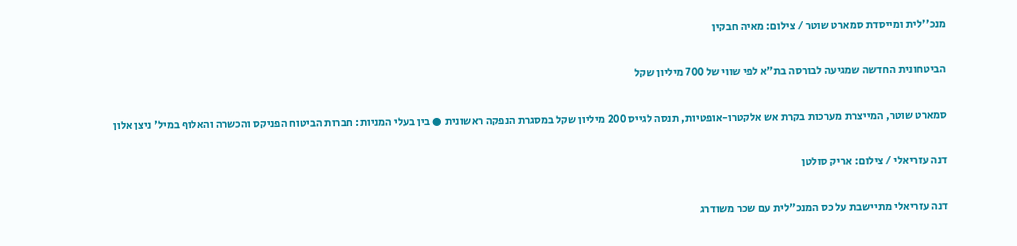מנכ''לית ומייסדת סמארט שוטר / צילום: מאיה חבקין

הביטחונית החדשה שמגיעה לבורסה בת"א לפי שווי של 700 מיליון שקל

סמארט שוטר, המייצרת מערכות בקרת אש אלקטרו-אופטיות, תנסה לגייס 200 מיליון שקל במסגרת הנפקה ראשונית ● בין בעלי המניות: חברות הביטוח הפניקס והכשרה והאלוף במיל' ניצן אלון

דנה עזריאלי / צילום: אריק סולטן

דנה עזריאלי מתיישבת על כס המנכ"לית עם שכר משודרג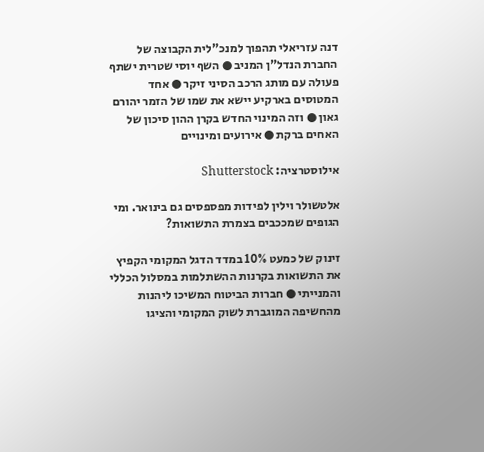דנה עזריאלי תהפוך למנכ"לית הקבוצה של החברת הנדל"ן המניב ● השף יוסי שטרית ישתף פעולה עם מותג הרכב הסיני זיקר ● אחד המטוסים בארקיע יישא את שמו של הזמר יהורם גאון ● וזה המינוי החדש בקרן ההון סיכון של האחים ברקת ● אירועים ומינויים

אילוסטרציה: Shutterstock

אלטשולר וילין לפידות מפספסים גם בינואר. ומי הגופים שמככבים בצמרת התשואות?

זינוק של כמעט 10% במדד הדגל המקומי הקפיץ את התשואות בקרנות ההשתלמות במסלול הכללי והמנייתי ● חברות הביטוח המשיכו ליהנות מהחשיפה המוגברת לשוק המקומי והציגו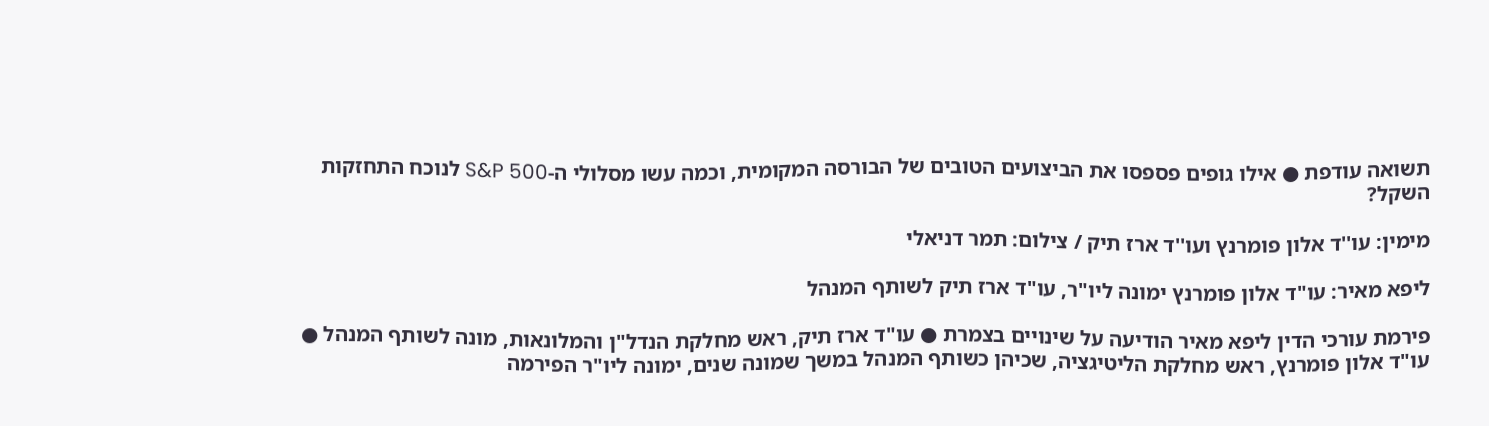תשואה עודפת ● אילו גופים פספסו את הביצועים הטובים של הבורסה המקומית, וכמה עשו מסלולי ה-S&P 500 לנוכח התחזקות השקל?

מימין: עו''ד אלון פומרנץ ועו''ד ארז תיק / צילום: תמר דניאלי

ליפא מאיר: עו"ד אלון פומרנץ ימונה ליו"ר, עו"ד ארז תיק לשותף המנהל

פירמת עורכי הדין ליפא מאיר הודיעה על שינויים בצמרת ● עו"ד ארז תיק, ראש מחלקת הנדל"ן והמלונאות, מונה לשותף המנהל ● עו"ד אלון פומרנץ, ראש מחלקת הליטיגציה, שכיהן כשותף המנהל במשך שמונה שנים, ימונה ליו"ר הפירמה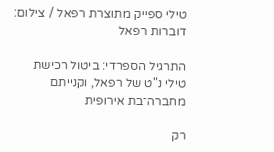טילי ספייק מתוצרת רפאל / צילום: דוברות רפאל

התרגיל הספרדי: ביטול רכישת טילי נ"ט של רפאל, וקנייתם מחברה־בת אירופית

רק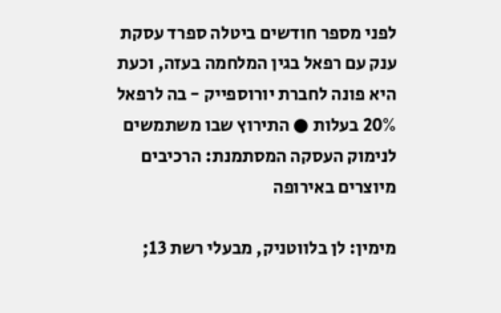לפני מספר חודשים ביטלה ספרד עסקת ענק עם רפאל בגין המלחמה בעזה, וכעת היא פונה לחברת יורוספייק - בה לרפאל 20% בעלות ● התירוץ שבו משתמשים לנימוק העסקה המסתמנת: הרכיבים מיוצרים באירופה

מימין: לן בלווטניק, מבעלי רשת 13;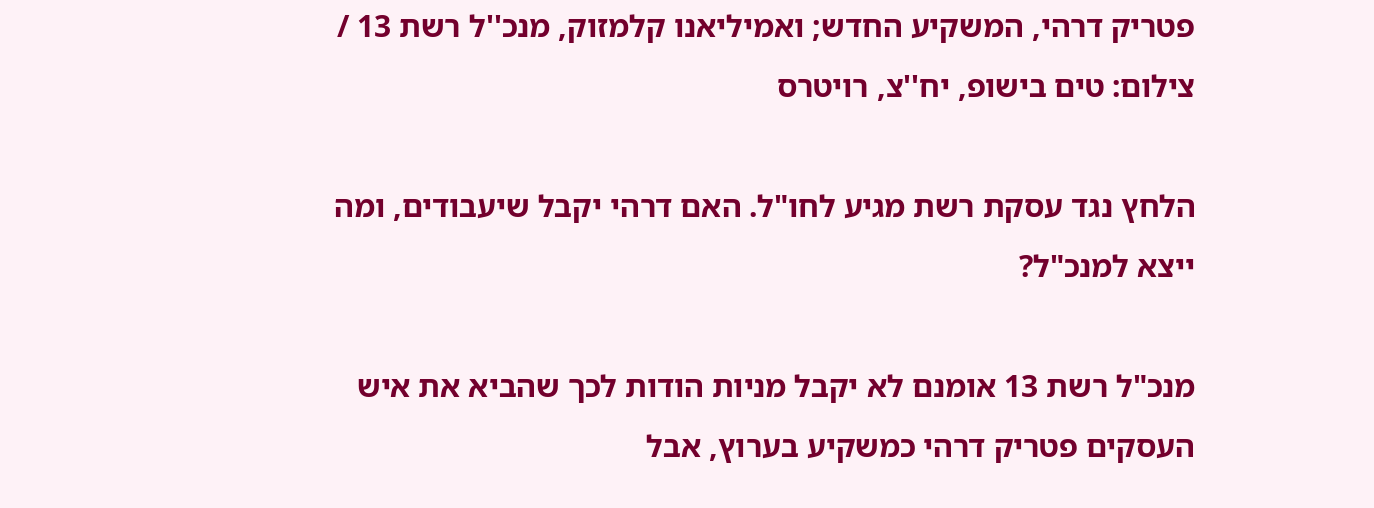פטריק דרהי, המשקיע החדש; ואמיליאנו קלמזוק, מנכ''ל רשת 13 / צילום: טים בישופ, יח''צ, רויטרס

הלחץ נגד עסקת רשת מגיע לחו"ל. האם דרהי יקבל שיעבודים, ומה ייצא למנכ"ל?

מנכ"ל רשת 13 אומנם לא יקבל מניות הודות לכך שהביא את איש העסקים פטריק דרהי כמשקיע בערוץ, אבל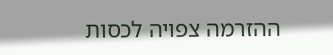ההזרמה צפויה לכסות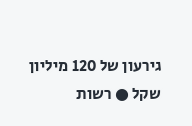גירעון של 120 מיליון שקל ● רשות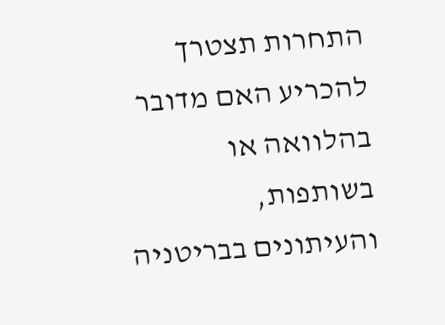התחרות תצטרך להכריע האם מדובר בהלוואה או בשותפות, והעיתונים בבריטניה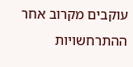עוקבים מקרוב אחר ההתרחשויות